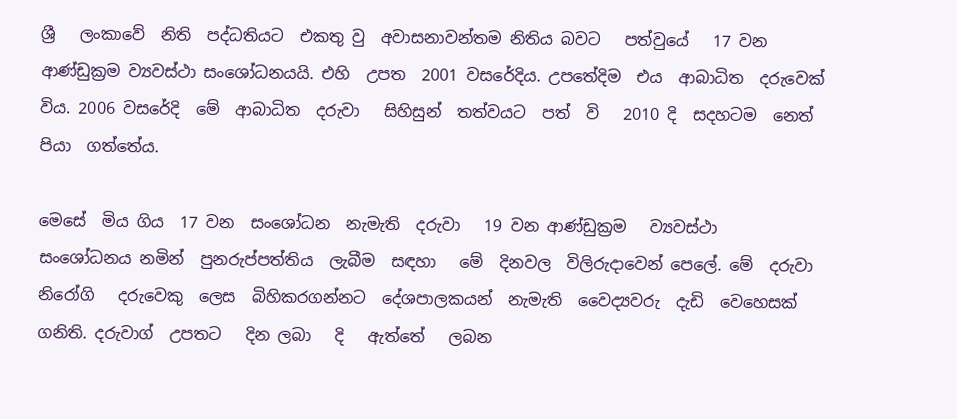ශ්‍රී   ලංකාවේ  නිති  පද්ධතියට  එකතු වු  අවාසනාවන්තම නිතිය බවට   පත්වුයේ   17 වන  ආණ්ඩුක්‍රම ව්‍යවස්ථා සංශෝධනයයි. එහි  උපත  2001 වසරේදිය. උපතේදිම  එය  ආබාධිත  දරුවෙක්  විය. 2006 වසරේදි  මේ  ආබාධිත  දරුවා   සිහිසුන්  තත්වයට  පත්  වි   2010 දි  සදහටම  නෙත්   පියා  ගත්තේය.

මෙසේ  මිය ගිය  17 වන  සංශෝධන  නැමැති  දරුවා   19 වන ආණ්ඩුක්‍රම   ව්‍යවස්ථා   සංශෝධනය නමින්  පුනරුප්පත්තිය  ලැබීම  සඳහා   මේ  දිනවල  විලිරුදාවෙන් පෙලේ. මේ  දරුවා නිරෝගි   දරුවෙකු  ලෙස  බිහිකරගන්නට  දේශපාලකයන්  නැමැති  වෛද්‍යවරු  දැඩි  වෙහෙසක්  ගනිති. දරුවාග්  උපතට   දින ලබා   දි   ඇත්තේ   ලබන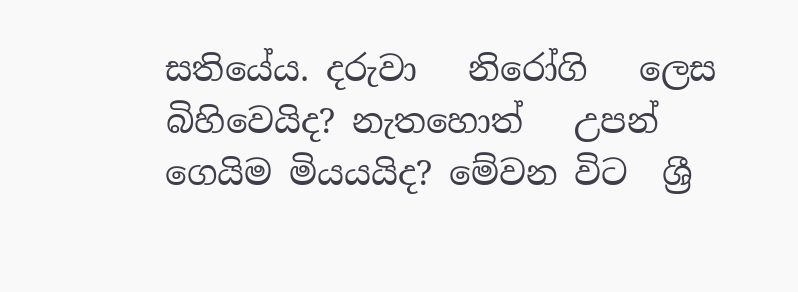සතියේය. දරුවා   නිරෝගි   ලෙස  බිහිවෙයිද? නැතහොත්   උපන්   ගෙයිම මියයයිද? මේවන විට  ශ්‍රී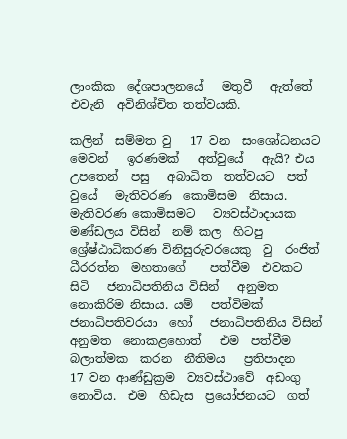ලාංකික  දේශපාලනයේ   මතුවී   ඇත්තේ   එවැනි  අවිනිශ්චිත තත්වයකි.

කලින්  සම්මත වු   17 වන  සංශෝධනයට   මෙවන්   ඉරණමක්   අත්වුයේ   ඇයි? එය උපතෙන්  පසු   අබාධිත  තත්වයට  පත් වුයේ   මැතිවරණ  කොමිසම  නිසාය. මැතිවරණ කොමිසමට   ව්‍යවස්ථාදායක  මණ්ඩලය විසින්  නම් කල  හිටපු   ශ්‍රේෂ්ඨාධිකරණ විනිසුරුවරයෙකු  වු  රංජිත්  ධීරරත්න  මහතාගේ    පත්වීම  එවකට   සිටි   ජනාධිපතිනිය විසින්   අනුමත නොකිරිම නිසාය. යම්   පත්විමක්   ජනාධිපතිවරයා  හෝ   ජනාධිපතිනිය විසින්   අනුමත  නොකළහොත්   එම  පත්වීම  බලාත්මක  කරන  නීතිමය   ප්‍රතිපාදන   17 වන ආණ්ඩුක්‍රම  ව්‍යවස්ථාවේ  අඩංගු  නොවිය.  එම  හිඩැස  ප්‍රයෝජනයට  ගත්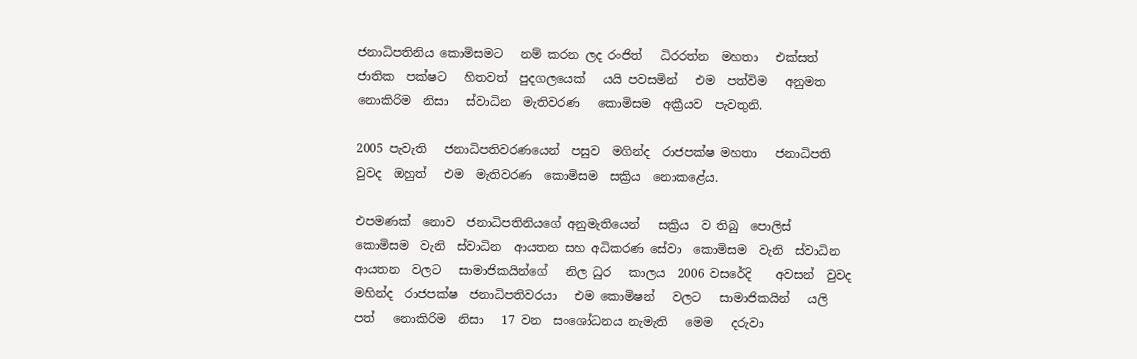ජනාධිපතිනිය කොමිසමට   නම් කරන ලද රංජිත්   ධිරරත්න  මහතා   එක්සත්   ජාතික  පක්ෂට   හිතවත්  පුදගලයෙක්   යයි පවසමින්   එම  පත්විම   අනුමත   නොකිරිම  නිසා   ස්වාධින  මැතිවරණ   කොමිසම  අක්‍රීයව  පැවතුනි.

2005 පැවැති   ජනාධිපතිවරණයෙන්  පසුව  මගින්ද  රාජපක්ෂ මහතා   ජනාධිපති   වුවද  ඔහුත්   එම  මැතිවරණ  කොමිසම  සක්‍රිය  නොකළේය.

එපමණක්  නොව  ජනාධිපතිනියගේ අනුමැතියෙන්   සක්‍රිය  ව තිබු  පොලිස්   කොමිසම  වැනි  ස්වාධින  ආයතන සහ අධිකරණ සේවා  කොමිසම  වැනි  ස්වාධින  ආයතන  වලට   සාමාජිකයින්ගේ   නිල ධුර   කාලය  2006 වසරේදි    අවසන්  වුවද  මහින්ද  රාජපක්ෂ  ජනාධිපතිවරයා   එම කොමිෂන්   වලට   සාමාජිකයින්   යලි   පත්   නොකිරිම  නිසා   17 වන  සංශෝධනය නැමැති   මෙම   දරුවා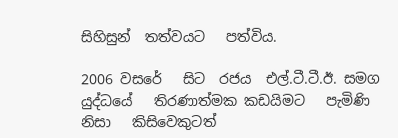සිහිසුන්  තත්වයට   පත්විය.

2006 වසරේ   සිට  රජය  එල්.ටී.ටී.ඊ. සමග  යුද්ධයේ   තිරණාත්මක කඩයිමට   පැමිණි   නිසා   කිසිවෙකුටත්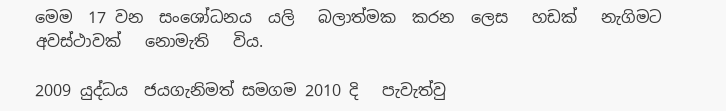මෙම  17 වන  සංශෝධනය  යලි   බලාත්මක  කරන  ලෙස   හඩක්   නැගිමට   අවස්ථාවක්   නොමැති   විය.

2009 යුද්ධය  ජයගැනිමත් සමගම 2010 දි   පැවැත්වු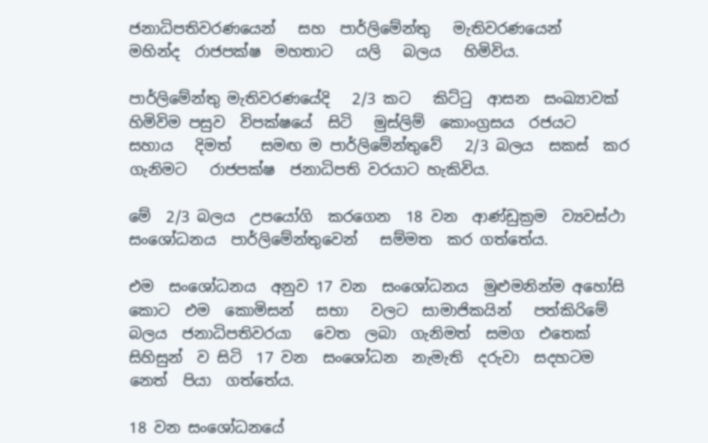ජනාධිපතිවරණයෙන්   සහ  පාර්ලිමේන්තු   මැතිවරණයෙන්   මහින්ද  රාජපක්ෂ  මහතාට   යලි   බලය   හිමිවිය.

පාර්ලිමේන්තු මැතිවරණයේදි   2/3 කට   කිට්ටු  ආසන  සංඛ්‍යාවක්   හිමිවිම පසුව  විපක්ෂයේ  සිටි   මුස්ලිම්  කොංග්‍රසය  රජයට   සහාය   දිමත්    සමඟ ම පාර්ලිමේන්තුවේ   2/3 බලය  සකස්  කර  ගැනිමට   රාජපක්ෂ  ජනාධිපති වරයාට හැකිවිය.

මේ  2/3 බලය  උපයෝගි  කරගෙන  18 වන  ආණ්ඩුක්‍රම  ව්‍යවස්ථා   සංශෝධනය  පාර්ලිමේන්තුවෙන්   සම්මත  කර ගත්තේය.

එම  සංශෝධනය  අනුව 17 වන  සංශෝධනය  මුළුමනින්ම අහෝසි කොට  එම  කොමිසන්   සභා   වලට  සාමාජිකයින්   පත්කිරිමේ   බලය  ජනාධිපතිවරයා   වෙත  ලබා  ගැනිමත්  සමග  එතෙක්   සිහිසුන්  ව සිටි  17 වන  සංශෝධන  නැමැති  දරුවා  සදහටම  නෙත්  පියා  ගත්තේය.

18 වන සංශෝධනයේ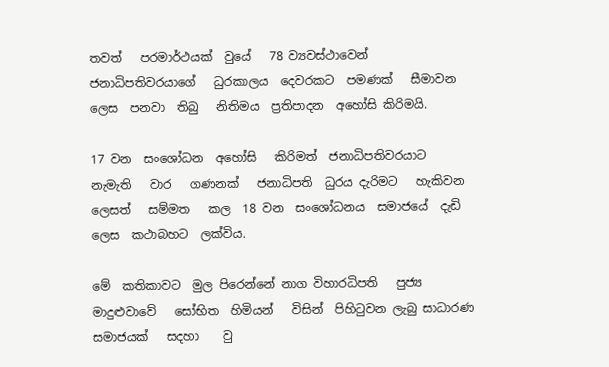තවත්   පරමාර්ථයක්  වුයේ   78 ව්‍යවස්ථාවෙන්   ජනාධිපතිවරයාගේ   ධුරකාලය  දෙවරකට  පමණක්   සීමාවන  ලෙස  පනවා  තිබු   නිතිමය  ප්‍රතිපාදන  අහෝසි කිරිමයි.

17 වන  සංශෝධන  අහෝසි   කිරිමත්  ජනාධිපතිවරයාට   නැමැති   වාර   ගණනක්   ජනාධිපති  ධුරය දැරිමට   හැකිවන  ලෙසත්   සම්මත   කල  18 වන  සංශෝධනය  සමාජයේ  දැඩි ලෙස  කථාබහට  ලක්විය.

මේ  කතිකාවට  මුල පිරෙන්නේ නාග විහාරධිපති   පුජ්‍ය මාදුළුවාවේ   සෝභිත  හිමියන්   විසින්  පිහිටුවන ලැබු සාධාරණ  සමාජයක්   සදහා    වු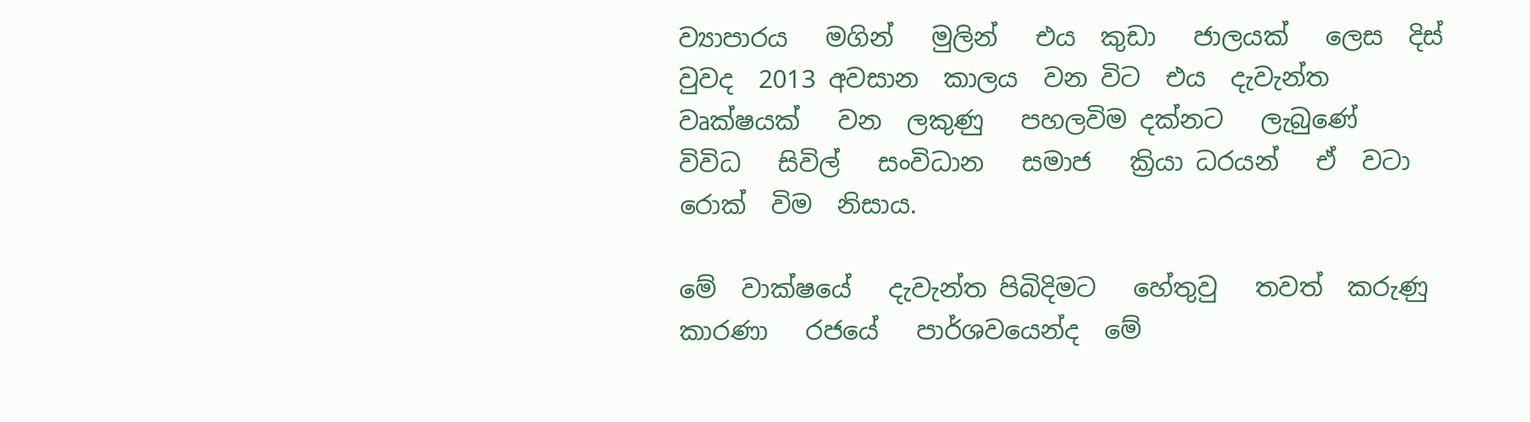ව්‍යාපාරය   මගින්   මුලින්   එය  කුඩා   ජාලයක්   ලෙස  දිස් වුවද  2013 අවසාන  කාලය  වන විට  එය  දැවැන්ත  වෘක්ෂයක්   වන  ලකුණු   පහලවිම දක්නට   ලැබුණේ   විවිධ   සිවිල්   සංවිධාන   සමාජ   ක්‍රියා ධරයන්   ඒ  වටා   රොක්  විම  නිසාය.

මේ  වාක්ෂයේ   දැවැන්ත පිබිදිමට   හේතුවු   තවත්  කරුණු   කාරණා   රජයේ   පාර්ශවයෙන්ද  මේ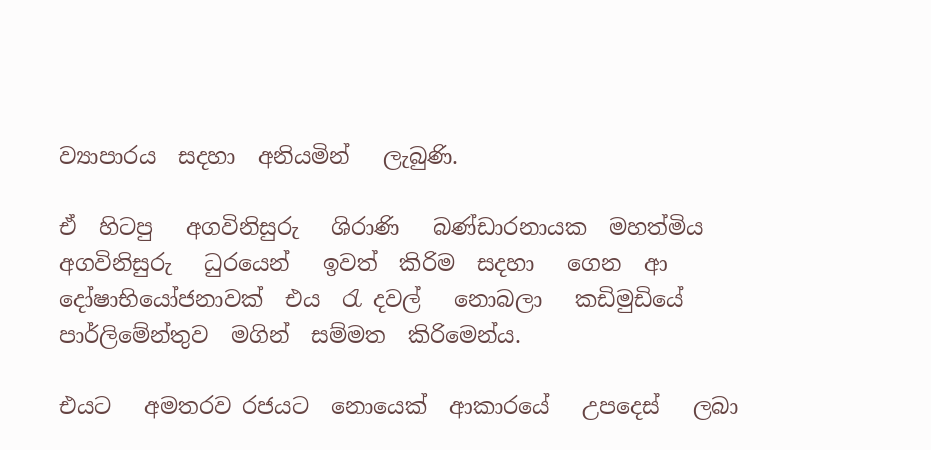ව්‍යාපාරය  සදහා  අනියමින්   ලැබුණි.

ඒ  හිටපු   අගවිනිසුරු   ශිරාණි   බණ්ඩාරනායක  මහත්මිය  අගවිනිසුරු   ධුරයෙන්   ඉවත්  කිරිම  සදහා   ගෙන  ආ   දෝෂාභියෝජනාවක්  එය  රැ දවල්   නොබලා   කඩිමුඩියේ   පාර්ලිමේන්තුව  මගින්  සම්මත  කිරිමෙන්ය.

එයට   අමතරව රජයට  නොයෙක්  ආකාරයේ   උපදෙස්   ලබා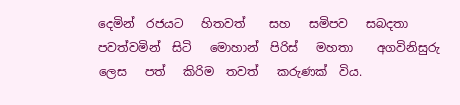දෙමින්  රජයට   හිතවත්    සහ   සමිපව   සබදතා  පවත්වමින්  සිටි   මොහාන්  පිරිස්   මහතා    අගවිනිසුරු  ලෙස   පත්   කිරිම  තවත්   කරුණක්  විය.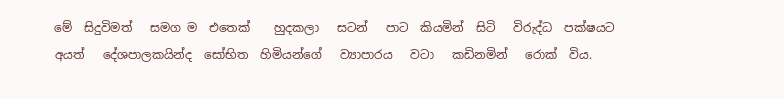මේ  සිදුවිමත්   සමග ම  එතෙක්    හුදකලා   සටන්   පාට  කියමින්  සිටි   විරුද්ධ  පක්ෂයට    අයත්   දේශපාලකයින්ද  සෝභිත  හිමියන්ගේ   ව්‍යාපාරය   වටා   කඩිනමින්   රොක්  විය.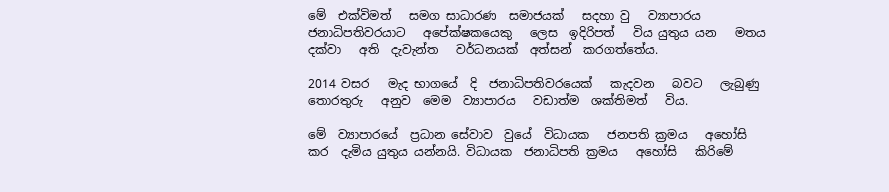මේ  එක්විමත්   සමග සාධාරණ  සමාජයක්   සදහා වු   ව්‍යාපාරය   ජනාධිපතිවරයාට   අපේක්ෂකයෙකු   ලෙස  ඉදිරිපත්   විය යුතුය යන   මතය  දක්වා   අති  දැවැන්ත   වර්ධනයක්  අත්සන්  කරගත්තේය.

2014 වසර   මැද භාගයේ  දි  ජනාධිපතිවරයෙක්   කැදවන   බවට   ලැබුණු  තොරතුරු   අනුව  මෙම  ව්‍යාපාරය   වඩාත්ම  ශක්තිමත්   විය.

මේ  ව්‍යාපාරයේ  ප්‍රධාන සේවාව  වුයේ  විධායක   ජනපති ක්‍රමය   අහෝසි   කර  දැමිය යුතුය යන්නයි. විධායක  ජනාධිපති ක්‍රමය   අහෝසි   කිරිමේ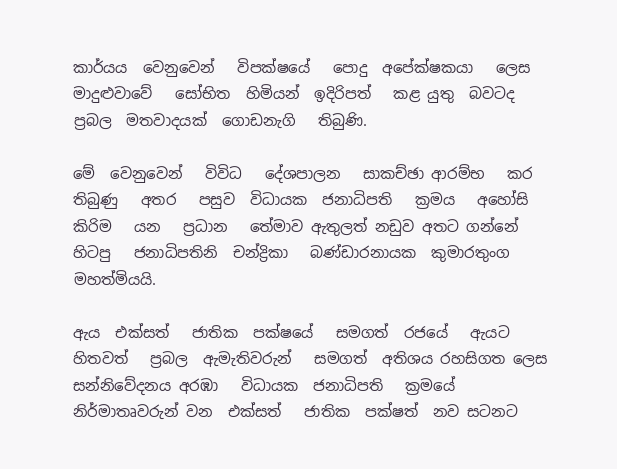කාර්යය  වෙනුවෙන්   විපක්ෂයේ   පොදු  අපේක්ෂකයා   ලෙස  මාදුළුවාවේ   සෝභිත  හිමියන්  ඉදිරිපත්   කළ යුතු  බවටද  ප්‍රබල  මතවාදයක්  ගොඩනැගි   තිබුණි.

මේ  වෙනුවෙන්   විවිධ   දේශපාලන   සාකච්ඡා ආරම්භ   කර  තිබුණු   අතර   පසුව  විධායක  ජනාධිපති   ක්‍රමය   අහෝසි   කිරිම   යන   ප්‍රධාන   තේමාව ඇතුලත් නඩුව අතට ගන්නේ  හිටපු   ජනාධිපතිනි  චන්ද්‍රිකා   බණ්ඩාරනායක  කුමාරතුංග   මහත්මියයි.

ඇය  එක්සත්   ජාතික  පක්ෂයේ   සමගත්  රජයේ   ඇයට  හිතවත්   ප්‍රබල  ඇමැතිවරුන්   සමගත්  අතිශය රහසිගත ලෙස  සන්නිවේදනය අරඹා   විධායක  ජනාධිපති   ක්‍රමයේ   නිර්මාතෘවරුන් වන  එක්සත්   ජාතික  පක්ෂත්  නව සටනට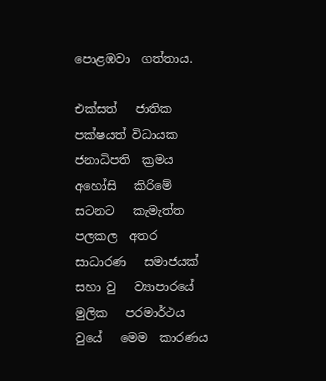පොළඹවා  ගත්තාය.

එක්සත්   ජාතික  පක්ෂයත් විධායක  ජනාධිපති  ක්‍රමය   අහෝසි   කිරිමේ   සටනට   කැමැත්ත  පලකල  අතර   සාධාරණ   සමාජයක්   සහා වු   ව්‍යාපාරයේ   මුලික   පරමාර්ථය  වුයේ   මෙම  කාරණය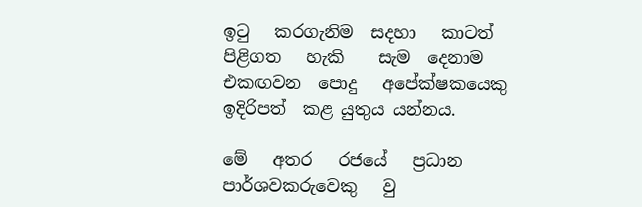ඉටු   කරගැනිම  සදහා   කාටත්   පිළිගත   හැකි    සැම  දෙනාම  එකඟවන  පොදු   අපේක්ෂකයෙකු   ඉදිරිපත්  කළ යුතුය යන්නය.

මේ   අතර   රජයේ   ප්‍රධාන  පාර්ශවකරුවෙකු   වු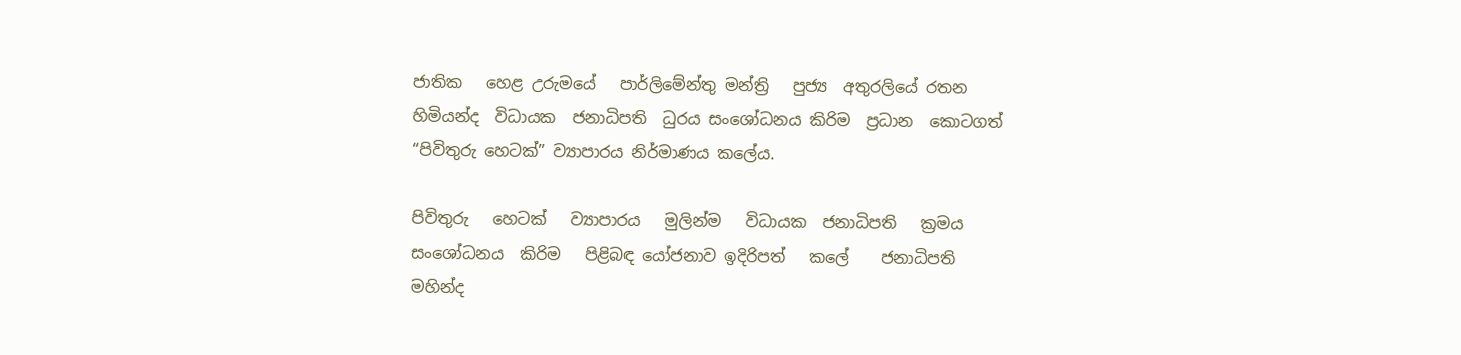ජාතික   හෙළ උරුමයේ   පාර්ලිමේන්තු මන්ත්‍රි   පුජ්‍ය  අතුරලියේ රතන හිමියන්ද  විධායක  ජනාධිපති  ධුරය සංශෝධනය කිරිම  ප්‍රධාන  කොටගත්   “පිවිතුරු හෙටක්” ව්‍යාපාරය නිර්මාණය කලේය.

පිවිතුරු   හෙටක්   ව්‍යාපාරය   මුලින්ම   විධායක  ජනාධිපති   ක්‍රමය  සංශෝධනය  කිරිම   පිළිබඳ යෝජනාව ඉදිරිපත්   කලේ    ජනාධිපති    මහින්ද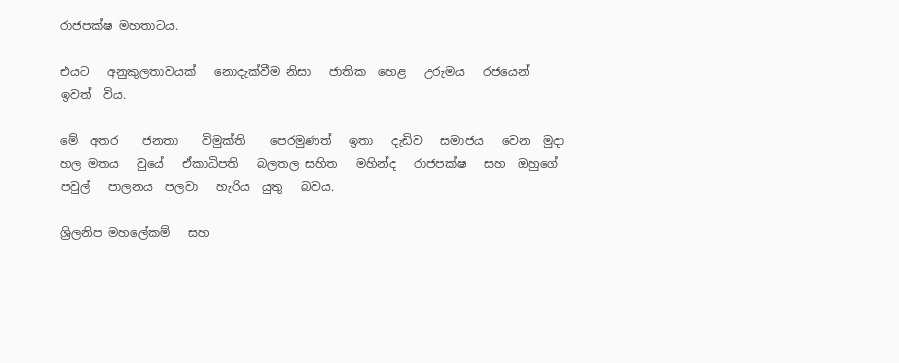රාජපක්ෂ මහතාටය.

එයට   අනුකුලතාවයක්   නොදැක්වීම නිසා   ජාතික  හෙළ   උරුමය   රජයෙන්  ඉවත්  විය.

මේ  අතර    ජනතා    විමුක්ති    පෙරමුණත්   ඉතා   දැඩිව   සමාජය   වෙන  මුදා හල මතය   වුයේ   ඒකාධිපති   බලතල සහිත   මහින්ද   රාජපක්ෂ   සහ  ඔහුගේ   පවුල්   පාලනය  පලවා   හැරිය  යුතු   බවය.

ශ්‍රිලනිප මහලේකම්   සහ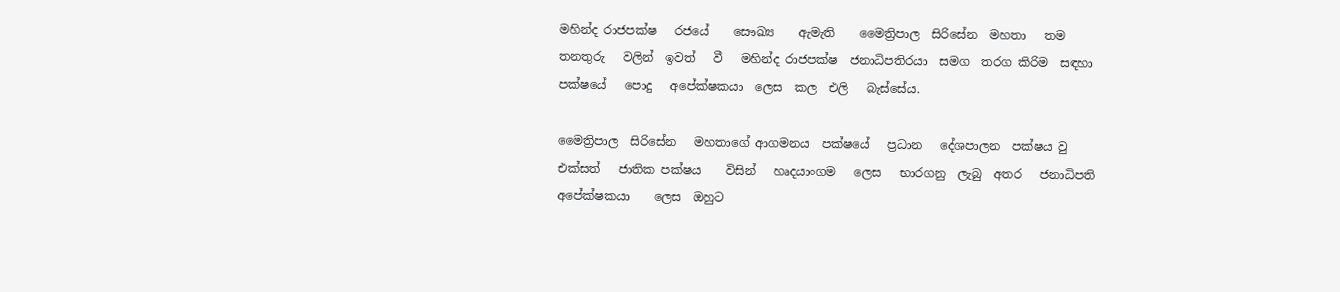මහින්ද රාජපක්ෂ   රජයේ    සෞඛ්‍ය    ඇමැති    මෛත්‍රිපාල  සිරිසේන  මහතා   තම  තනතුරු   වලින්  ඉවත්   වී   මහින්ද රාජපක්ෂ  ජනාධිපතිරයා  සමග  තරග කිරිම  සඳහා   පක්ෂයේ   පොදු   අපේක්ෂකයා  ලෙස  කල  එලි   බැස්සේය.

මෛත්‍රිපාල  සිරිසේන   මහතාගේ ආගමනය  පක්ෂයේ   ප්‍රධාන   දේශපාලන  පක්ෂය වු  එක්සත්   ජාතික පක්ෂය    විසින්   හෘදයාංගම   ලෙස   භාරගනු  ලැබු  අතර   ජනාධිපති    අපේක්ෂකයා    ලෙස  ඔහුට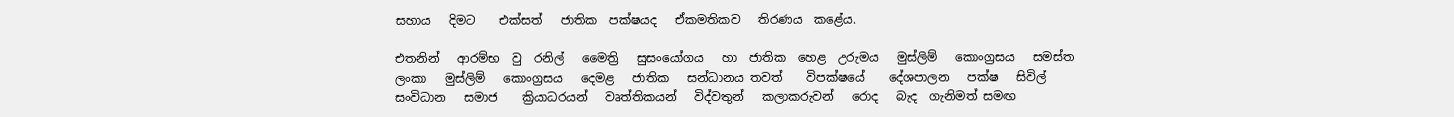සහාය   දිමට    එක්සත්   ජාතික  පක්ෂයද   ඒකමතිකව   තිරණය  කළේය.

එතනින්   ආරම්භ  වු  රනිල්   මෛත්‍රි   සුසංයෝගය   හා  ජාතික  හෙළ  උරුමය   මුස්ලිම්   කොංග්‍රසය   සමස්ත ලංකා   මුස්ලිම්   කොංග්‍රසය   දෙමළ   ජාතික   සන්ධානය තවත්    විපක්ෂයේ    දේශපාලන   පක්ෂ   සිවිල්  සංවිධාන   සමාජ    ක්‍රියාධරයන්   වෘත්තිකයන්   විද්වතුන්   කලාකරුවන්   රොද   බැද  ගැනිමත් සමඟ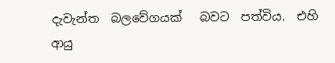දැවැන්ත  බලවේගයක්   බවට  පත්විය.  එහි   ආයු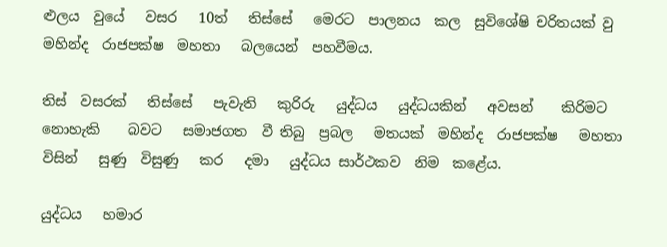ළුලය  වුයේ   වසර   10ත්   තිස්සේ   මෙරට  පාලනය  කල  සුවිශේෂි චරිතයක් වු  මහින්ද  රාජපක්ෂ  මහතා   බලයෙන්  පහවීමය.

තිස්  වසරක්   තිස්සේ   පැවැති   කුරිරු   යුද්ධය   යුද්ධයකින්   අවසන්    කිරිමට   නොහැකි    බවට   සමාජගත  වී තිබු  ප්‍රබල   මතයක්  මහින්ද  රාජපක්ෂ   මහතා    විසින්   සුණු  විසුණු   කර   දමා   යුද්ධය සාර්ථකව  නිම  කළේය.

යුද්ධය   හමාර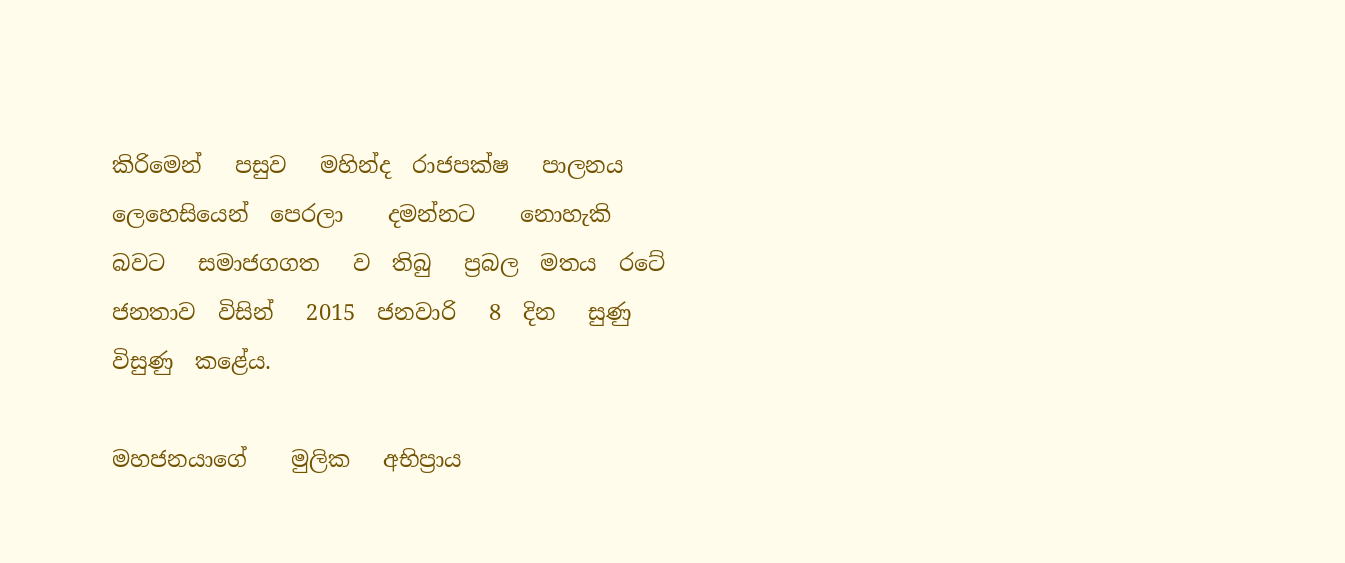කිරිමෙන්   පසුව   මහින්ද  රාජපක්ෂ   පාලනය   ලෙහෙසියෙන්  පෙරලා    දමන්නට    නොහැකි    බවට   සමාජගගත   ව  තිබු   ප්‍රබල  මතය  රටේ    ජනතාව  විසින්   2015  ජනවාරි   8  දින   සුණු  විසුණු  කළේය.

මහජනයාගේ    මුලික   අභිප්‍රාය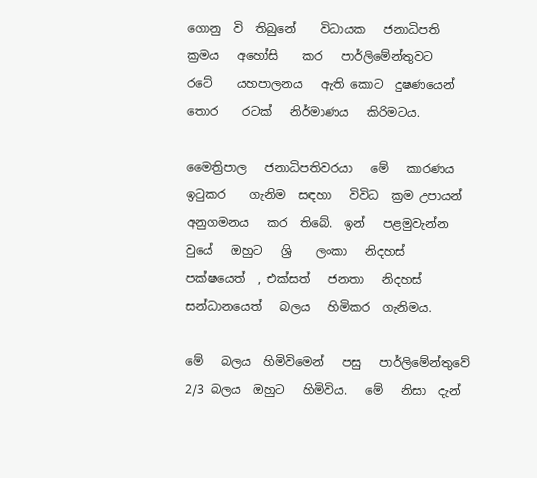ගොනු  වි  තිබුනේ    විධායක   ජනාධිපති   ක්‍රමය   අහෝසි    කර   පාර්ලිමේන්තුවට   රටේ    යහපාලනය   ඇති කොට  දුෂණයෙන්    තොර    රටක්   නිර්මාණය   කිරිමටය.

මෛත්‍රිපාල   ජනාධිපතිවරයා   මේ   කාරණය   ඉටුකර    ගැනිම  සඳහා   විවිධ  ක්‍රම උපායන්   අනුගමනය   කර  තිබේ.  ඉන්   පළමුවැන්න   වුයේ   ඔහුට   ශ්‍රි    ලංකා   නිදහස්    පක්ෂයෙත්  , එක්සත්   ජනතා   නිදහස්   සන්ධානයෙත්   බලය   හිමිකර  ගැනිමය.

මේ   බලය  හිමිවිමෙන්   පසු   පාර්ලිමේන්තුවේ   2/3 බලය  ඔහුට   හිමිවිය.   මේ   නිසා  දැන්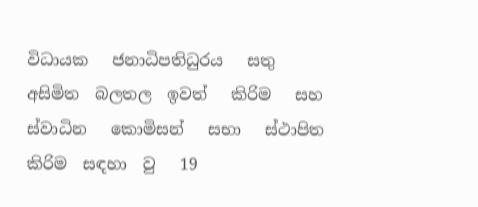විධායක   ජනාධිපතිධුරය   සතු  අසිමිත  බලතල  ඉවත්   කිරිම   සහ   ස්වාධින   කොමිසන්   සභා   ස්ථාපිත  කිරිම  සඳහා  වු   19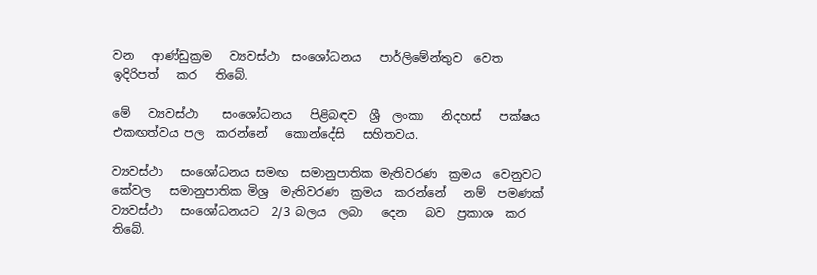වන   ආණ්ඩුක්‍රම   ව්‍යවස්ථා  සංශෝධනය   පාර්ලිමේන්තුව  වෙත  ඉදිරිපත්   කර   තිබේ.

මේ   ව්‍යවස්ථා    සංශෝධනය   පිළිබඳව  ශ්‍රී  ලංකා   නිදහස්   පක්ෂය   එකඟත්වය පල  කරන්නේ   කොන්දේසි   සහිතවය.

ව්‍යවස්ථා   සංශෝධනය සමඟ  සමානුපාතික මැතිවරණ  ක්‍රමය  වෙනුවට    කේවල   සමානුපාතික මිශ්‍ර  මැතිවරණ  ක්‍රමය  කරන්නේ   නම්  පමණක්   ව්‍යවස්ථා   සංශෝධනයට  2/3 බලය  ලබා   දෙන   බව  ප්‍රකාශ  කර   තිබේ.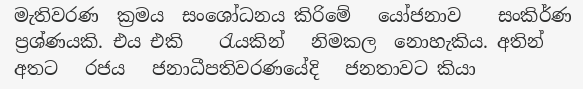මැතිවරණ  ක්‍රමය  සංශෝධනය කිරිමේ   යෝජනාව    සංකිර්ණ   ප්‍රශ්ණයකි. එය එකි    රැයකින්   නිමකල  නොහැකිය. අතින්  අතට   රජය   ජනාධීපතිවරණයේදි   ජනතාවට කියා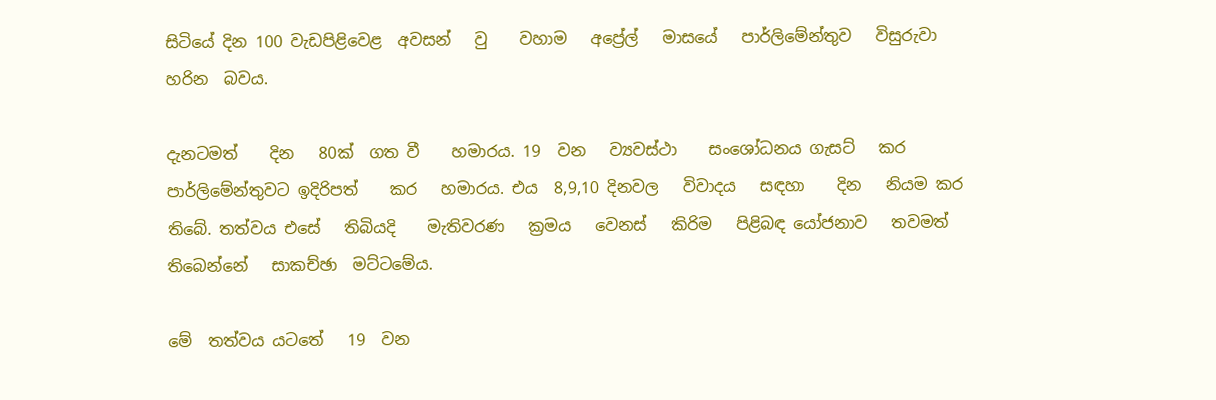සිටියේ දින 100 වැඩපිළිවෙළ  අවසන්   වු    වහාම   අප්‍රේල්   මාසයේ   පාර්ලිමේන්තුව   විසුරුවා   හරින  බවය.

දැනටමත්    දින   80ක්  ගත වී    හමාරය. 19  වන   ව්‍යවස්ථා    සංශෝධනය ගැසට්   කර   පාර්ලිමේන්තුවට ඉදිරිපත්    කර   හමාරය. එය  8,9,10 දිනවල   විවාදය   සඳහා    දින   නියම කර  තිබේ. තත්වය එසේ   තිබියදි    මැතිවරණ   ක්‍රමය   වෙනස්   කිරිම   පිළිබඳ යෝජනාව   තවමත්  තිබෙන්නේ   සාකච්ඡා  මට්ටමේය.

මේ  තත්වය යටතේ   19  වන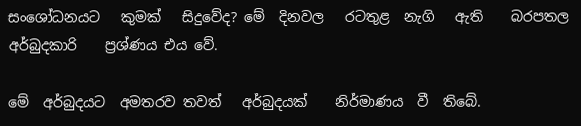සං‍ශෝධනයට   කුමක්   සිදුවේද? මේ  දිනවල   රටතුළ  නැගි   ඇති    බරපතල   අර්බුදකාරි    ප්‍රශ්ණය එය වේ.

මේ  අර්බුදයට  අමතරව තවත්   අර්බුදයක්    නිර්මාණය  වී  තිබේ.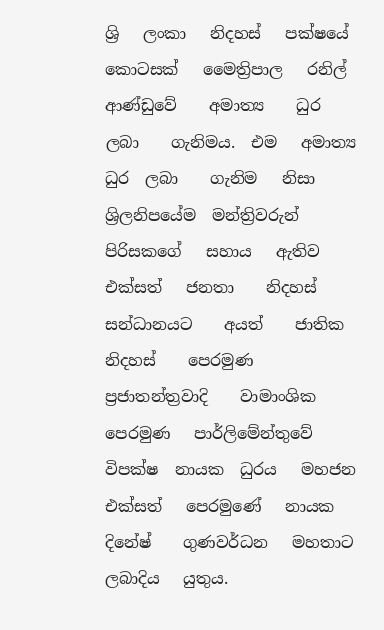ශ්‍රි   ලංකා   නිදහස්   පක්ෂයේ  කොටසක්   මෛත්‍රිපාල   රනිල්  ආණ්ඩුවේ    අමාත්‍ය    ධුර    ලබා    ගැනිමය.  එම   අමාත්‍ය  ධුර  ලබා    ගැනිම   නිසා   ශ්‍රිලනිපයේම  මන්ත්‍රිවරුන් පිරිසකගේ   සහාය   ඇතිව   එක්සත්   ජනතා    නිදහස්  සන්ධානයට    අයත්    ජාතික   නිදහස්    පෙරමුණ   ප්‍රජාතන්ත්‍රවාදි    වාමාංශික  පෙරමුණ   පාර්ලිමේන්තුවේ    විපක්ෂ  නායක  ධුරය   මහජන   එක්සත්   පෙරමුණේ   නායක   දිනේෂ්    ගුණවර්ධන   මහතාට  ලබාදිය   යුතුය.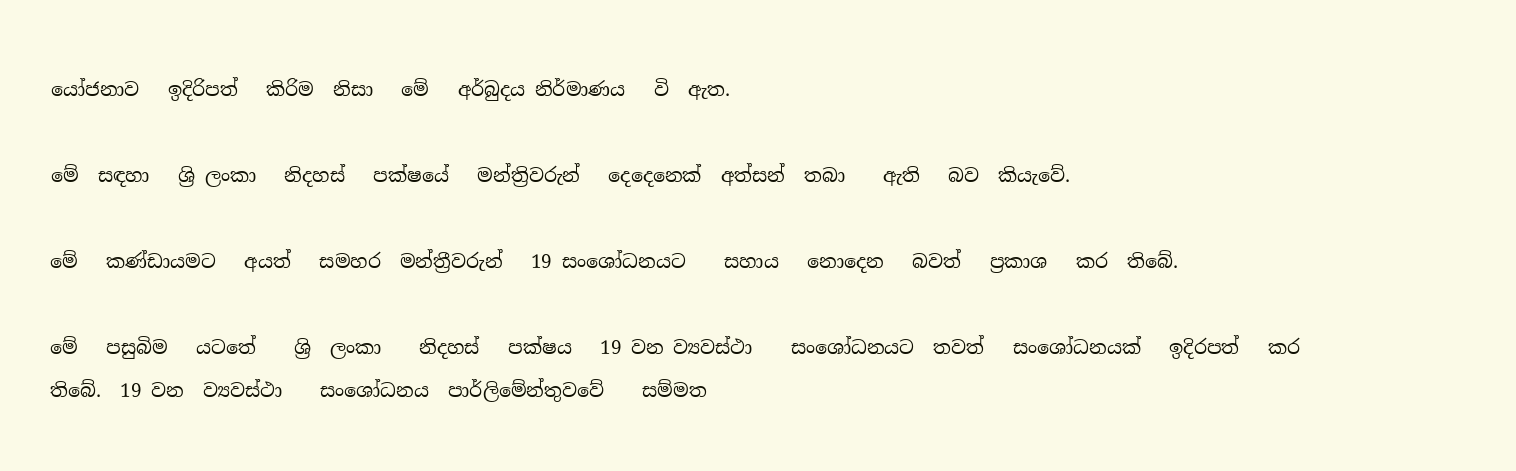යෝජනාව   ඉදිරිපත්   කිරිම  නිසා   මේ   අර්බුදය නිර්මාණය   වි  ඇත.

මේ  සඳහා   ශ්‍රි ලංකා   නිදහස්   පක්ෂයේ   මන්ත්‍රිවරුන්   දෙදෙනෙක්  අත්සන්  තබා    ඇති   බව  කියැවේ.

මේ   කණ්ඩායමට   අයත්   සමහර  මන්ත්‍රීවරුන්   19 සංශෝධනයට    සහාය   නොදෙන   බවත්   ප්‍රකාශ   කර  තිබේ.

මේ   පසුබිම   යටතේ    ශ්‍රි  ලංකා    නිදහස්   පක්ෂය   19 වන ව්‍යවස්ථා    සංශෝධනයට  තවත්   සංශෝධනයක්   ඉදිරපත්   කර  තිබේ.  19 වන  ව්‍යවස්ථා    සංශෝධනය  පාර්ලිමේන්තුවවේ    සම්මත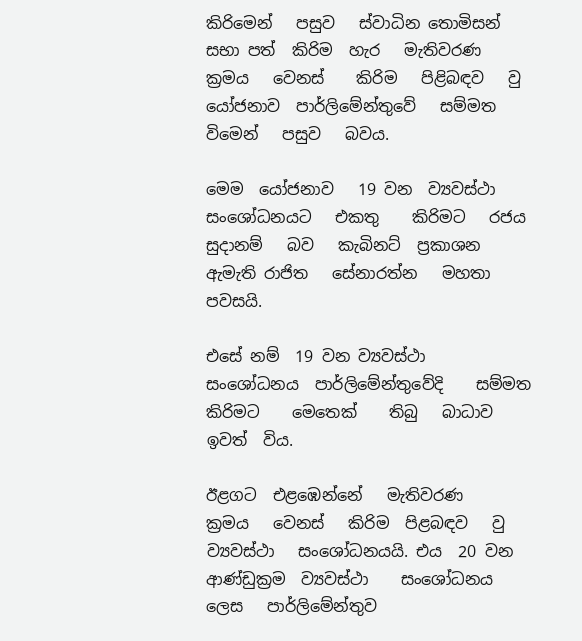කිරිමෙන්   පසුව   ස්වාධින තොමිසන්  සභා පත්  කිරිම  හැර   මැතිවරණ   ක්‍රමය   වෙනස්    කිරිම   පිළිබඳව   වු  යෝජනාව  පාර්ලිමේන්තුවේ   සම්මත  විමෙන්   පසුව   බවය.

මෙම  යෝජනාව   19 වන  ව්‍යවස්ථා   සංශෝධනයට   එකතු    කිරිමට   රජය   සුදානම්   බව   කැබිනට්  ප්‍රකාශන   ඇමැති රාජිත   සේනාරත්න   මහතා   පවසයි.

එසේ නම්  19 වන ව්‍යවස්ථා   සංශෝධනය  පාර්ලිමේන්තුවේදි    සම්මත   කිරිමට    මෙතෙක්    තිබු   බාධාව ඉවත්  විය.

ඊළගට  එළඹෙන්නේ   මැතිවරණ    ක්‍රමය   වෙනස්   කිරිම  පිළබඳව   වු  ව්‍යවස්ථා   සංශෝධනයයි. එය  20 වන  ආණ්ඩුක්‍රම  ව්‍යවස්ථා    සංශෝධනය   ලෙස   පාර්ලිමේන්තුව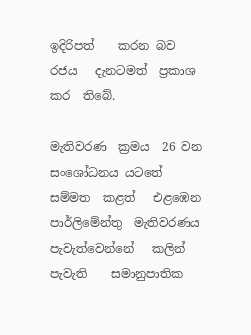ඉදිරිපත්    කරන බව   රජය   දැනටමත්  ප්‍රකාශ කර  තිබේ.

මැතිවරණ  ක්‍රමය  26 වන  සංශෝධනය යටතේ   සම්මත  කළත්   එළඹෙන  පාර්ලිමේන්තු  මැතිවරණය  පැවැත්වෙන්නේ   කලින්  පැවැති    සමානුපාතික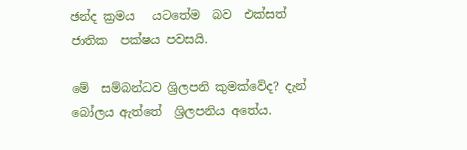ඡන්ද ක්‍රමය   යටතේම  බව  එක්සත්    ජාතික  පක්ෂය පවසයි.

මේ  සම්බන්ධව ශ්‍රිලපනි කුමක්වේද? දැන්   බෝලය ඇත්තේ  ශ්‍රිලපනිය අතේය.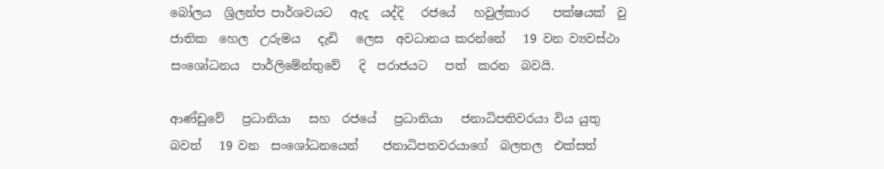බෝලය  ශ්‍රිලන්ප පාර්ශවයට   ඇද  යද්දි   රජයේ   හවුල්කාර    පක්ෂයක්  වු   ජාතික  හෙල  උරුමය   දැඩි   ලෙස  අවධානය කරන්නේ   19 වන ව්‍යවස්ථා   සංශෝධනය  පාර්ලිමේන්තුවේ   දි  පරාජයට   පත්  කරන  බවයි.

ආණ්ඩුවේ   ප්‍රධානියා   සහ  රජයේ   ප්‍රධානියා   ජනාධිපතිවරයා විය යුතු   බවත්   19 වන  සංශෝධනයෙන්    ජනාධිපතවරයාගේ  බලතල  එක්සත්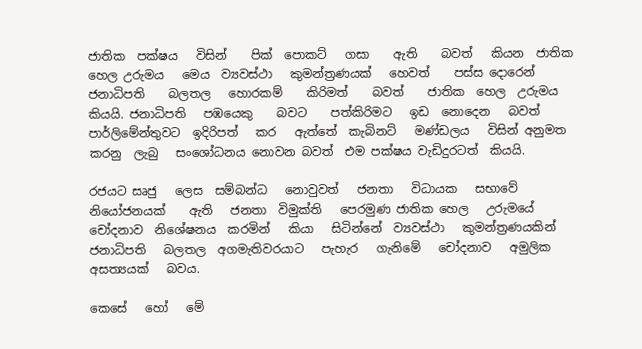ජාතික  පක්ෂය   විසින්    පික්  පොකට්   ගසා    ඇති    බවත්   කියන  ජාතික   හෙල උරුමය   මෙය  ව්‍යවස්ථා   කුමන්ත්‍රණයක්   හෙවත්    පස්ස දොරෙන් ජනාධිපති    බලතල   හොරකම්    කිරිමත්    බවත්    ජාතික  හෙල  උරුමය   කියයි. ජනාධිපති   පඹයෙකු    බවට    පත්කිරිමට   ඉඩ  නොදෙන   බවත්  පාර්ලිමේන්තුවට  ඉදිරිපත්   කර   ඇත්තේ  කැබිනට්   මණ්ඩලය   විසින් අනුමත කරනු  ලැබු   සංශෝධනය නොවන බවත්  එම පක්ෂය වැඩිදුරටත්  කියයි.

රජයට සෘජු   ලෙස  සම්බන්ධ   නොවුවත්   ජනතා   විධායක   සභාවේ   නියෝජනයක්    ඇති   ජනතා  විමුක්ති   පෙරමුණ ජාතික හෙල   උරුමයේ   චෝදනාව  නිශේෂනය  කරමින්   කියා   සිටින්නේ  ව්‍යවස්ථා   කුමන්ත්‍රණයකින්  ජනාධිපති   බලතල  අගමැතිවරයාට   පැහැර   ගැනිමේ   චෝදනාව   අමුලික  අසත්‍යයක්   බවය.

කෙසේ   හෝ   මේ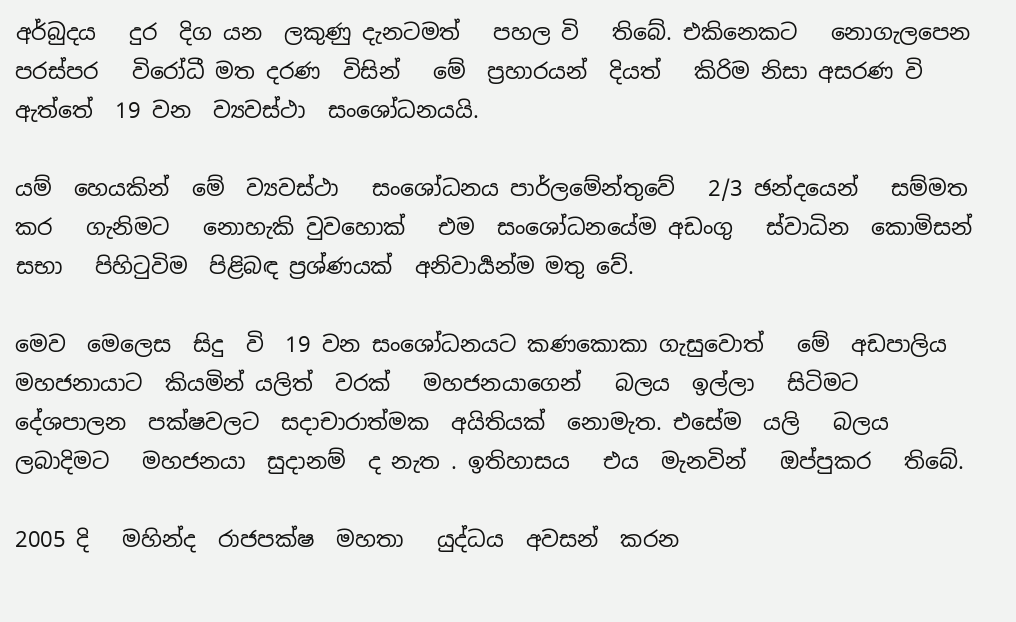අර්බුදය   දුර  දිග යන  ලකුණු දැනටමත්   පහල වි   තිබේ. එකිනෙකට   නොගැලපෙන  පරස්පර   විරෝධී මත දරණ  විසින්   මේ  ප්‍රහාරයන්  දියත්   කිරිම නිසා අසරණ වි   ඇත්තේ  19 වන  ව්‍යවස්ථා  සංශෝධනයයි.

යම්  හෙයකින්  මේ  ව්‍යවස්ථා   සංශෝධනය පාර්ලමේන්තුවේ   2/3 ඡන්දයෙන්   සම්මත කර   ගැනිමට   නොහැකි වුවහොක්   එම  සංශෝධනයේම අඩංගු   ස්වාධින  කොමිසන්   සභා   පිහිටුවිම  පිළිබඳ ප්‍රශ්ණයක්  අනිවාර්‍යන්ම මතු වේ.

මෙව  මෙලෙස  සිදු  වි  19 වන සංශෝධනයට කණකොකා ගැසුවොත්   මේ  අඩපාලිය මහජනායාට  කියමින් යලිත්  වරක්   මහජනයාගෙන්   බලය  ඉල්ලා   සිටිමට   දේශපාලන  පක්ෂවලට  සදාචාරාත්මක  අයිතියක්  නොමැත. එසේම  යලි   බලය  ලබාදිමට   මහජනයා  සුදානම්  ද නැත . ඉතිහාසය   එය  මැනවින්   ඔප්පුකර   තිබේ.

2005 දි   මහින්ද  රාජපක්ෂ  මහතා   යුද්ධය  අවසන්  කරන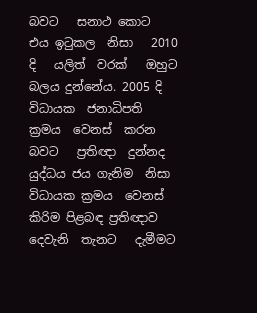බවට   සනාථ කොට   එය ඉටුකල  නිසා   2010 දි   යලිත්  වරක්   ඔහුට බලය දුන්නේය. 2005 දි   විධායක  ජනාධිපති   ක්‍රමය  වෙනස්  කරන බවට   ප්‍රතිඥා  දුන්නද  යුද්ධය ජය ගැනිම  නිසා   විධායක ක්‍රමය  වෙනස් කිරිම පිළබඳ ප්‍රතිඥාව  දෙවැනි  තැනට   දැමීමට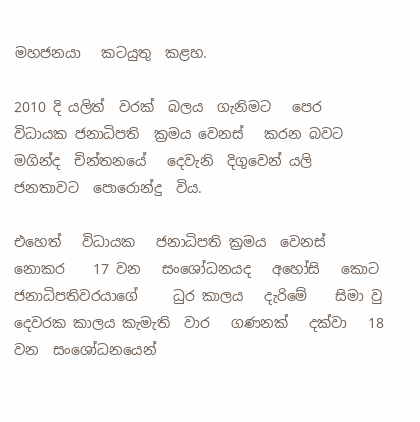මහජනයා   කටයුතු  කළහ.

2010 දි යලිත්  වරක්  බලය  ගැනිමට   පෙර  විධායක ජනාධිපති  ක්‍රමය වෙනස්   කරන බවට   මගින්ද  චින්තනයේ   දෙවැනි  දිගුවෙන් යලි   ජනතාවට  පොරොන්දු  විය.

එහෙත්   විධායක   ජනාධිපති ක්‍රමය  වෙනස්   නොකර    17 වන   සංශෝධනයද   අහෝසි   කොට    ජනාධිපතිවරයාගේ     ධුර කාලය   දැරිමේ    සිමා වු    දෙවරක කාලය කැමැති  වාර   ගණනක්   දක්වා   18 වන  සංශෝධනයෙන්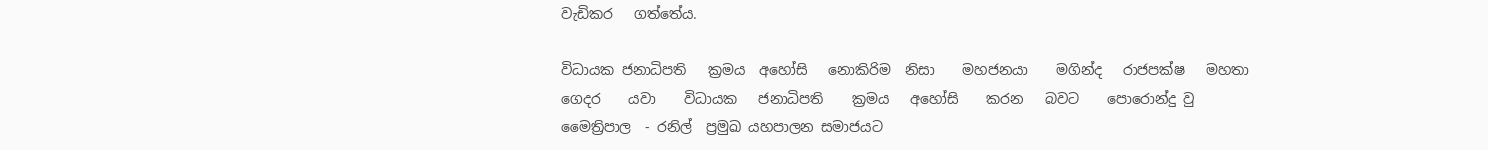වැඩිකර   ගත්තේය.

විධායක ජනාධිපති   ක්‍රමය  අහෝසි   නොකිරිම  නිසා    මහජනයා    මගින්ද   රාජපක්ෂ   මහතා   ගෙදර    යවා    විධායක   ජනාධිපති    ක්‍රමය   අහෝසි    කරන   බවට    පොරොන්දු වු  මෛත්‍රිපාල  - රනිල්  ප්‍රමුඛ යහපාලන සමාජයට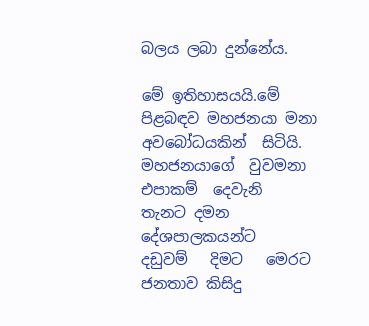බලය ලබා දුන්නේය.

මේ ඉතිහාසයයි.මේ පිළබඳව මහජනයා මනා අවබෝධයකින්  සිටියි. මහජනයාගේ  වුවමනා   එපාකම්  දෙවැනි  තැනට දමන  දේශපාලකයන්ට   දඩුවම්   දිමට   මෙරට ජනතාව කිසිදු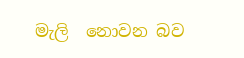මැලි  නොවන බව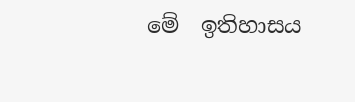මේ  ඉතිහාසය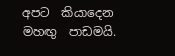අපට  කියාදෙන  මහඟු  පාඩමයි.